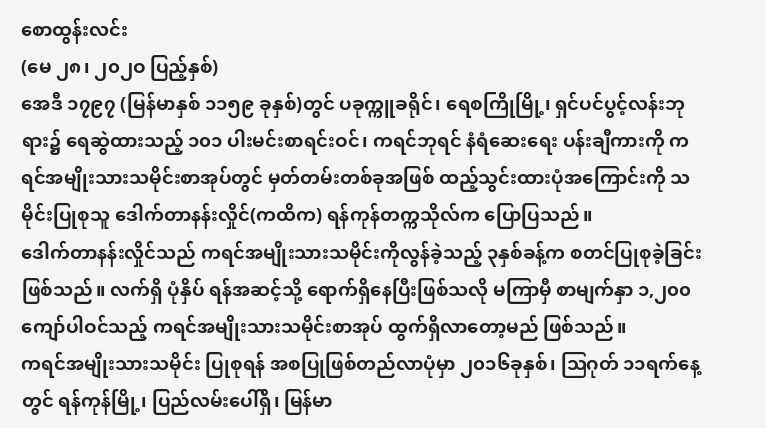စောထွန်းလင်း
(မေ ၂၈၊ ၂၀၂ဝ ပြည့်နှစ်)
အေဒီ ၁၇၉၇ (မြန်မာနှစ် ၁၁၅၉ ခုနှစ်)တွင် ပခုက္ကူခရိုင်၊ ရေစကြိုမြို့၊ ရှင်ပင်ပွင့်လန်းဘုရား၌ ရေဆွဲထားသည့် ၁၀၁ ပါးမင်းစာရင်းဝင်၊ ကရင်ဘုရင် နံရံဆေးရေး ပန်းချီကားကို ကရင်အမျိုးသားသမိုင်းစာအုပ်တွင် မှတ်တမ်းတစ်ခုအဖြစ် ထည့်သွင်းထားပုံအကြောင်းကို သမိုင်းပြုစုသူ ဒေါက်တာနန်းလှိုင်(ကထိက) ရန်ကုန်တက္ကသိုလ်က ပြောပြသည်။
ဒေါက်တာနန်းလှိုင်သည် ကရင်အမျိုးသားသမိုင်းကိုလွန်ခဲ့သည့် ၃နှစ်ခန့်က စတင်ပြုစုခဲ့ခြင်း ဖြစ်သည်။ လက်ရှိ ပုံနှိပ် ရန်အဆင့်သို့ ရောက်ရှိနေပြီးဖြစ်သလို မကြာမှီ စာမျက်နှာ ၁,၂၀၀ကျော်ပါဝင်သည့် ကရင်အမျိုးသားသမိုင်းစာအုပ် ထွက်ရှိလာတော့မည် ဖြစ်သည်။
ကရင်အမျိုးသားသမိုင်း ပြုစုရန် အစပြုဖြစ်တည်လာပုံမှာ ၂၀၁၆ခုနှစ်၊ ဩဂုတ် ၁၁ရက်နေ့တွင် ရန်ကုန်မြို့၊ ပြည်လမ်းပေါ်ရှိ၊ မြန်မာ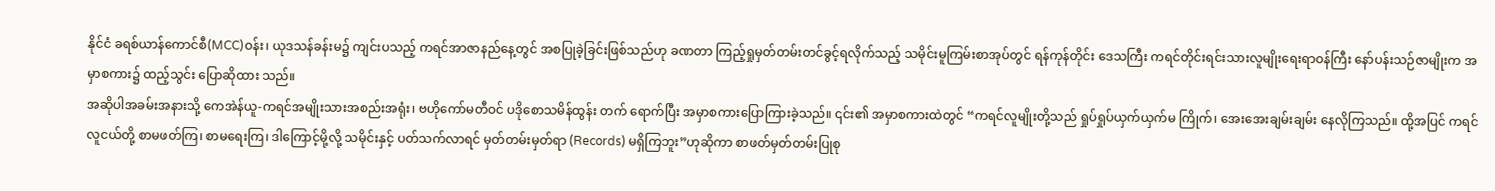နိုင်ငံ ခရစ်ယာန်ကောင်စီ(MCC)ဝန်း၊ ယုဒသန်ခန်းမ၌ ကျင်းပသည့် ကရင်အာဇာနည်နေ့တွင် အစပြုခဲ့ခြင်းဖြစ်သည်ဟု ခဏတာ ကြည့်ရှုမှတ်တမ်းတင်ခွင့်ရလိုက်သည့် သမိုင်းမူကြမ်းစာအုပ်တွင် ရန်ကုန်တိုင်း ဒေသကြီး ကရင်တိုင်းရင်းသားလူမျိုးရေးရာဝန်ကြီး နော်ပန်းသဉ်ဇာမျိုးက အမှာစကား၌ ထည့်သွင်း ပြောဆိုထား သည်။
အဆိုပါအခမ်းအနားသို့ ကေအဲန်ယူ-ကရင်အမျိုးသားအစည်းအရုံး၊ ဗဟိုကော်မတီဝင် ပဒိုစောသမိန်ထွန်း တက် ရောက်ပြီး အမှာစကားပြောကြားခဲ့သည်။ ၎င်း၏ အမှာစကားထဲတွင် “ကရင်လူမျိုးတို့သည် ရှုပ်ရှုပ်ယှက်ယှက်မ ကြိုက်၊ အေးအေးချမ်းချမ်း နေလိုကြသည်။ ထို့အပြင် ကရင်လူငယ်တို့ စာမဖတ်ကြ၊ စာမရေးကြ၊ ဒါကြောင့်မို့လို့ သမိုင်းနှင့် ပတ်သက်လာရင် မှတ်တမ်းမှတ်ရာ (Records) မရှိကြဘူး”ဟုဆိုကာ စာဖတ်မှတ်တမ်းပြုစု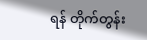ရန် တိုက်တွန်း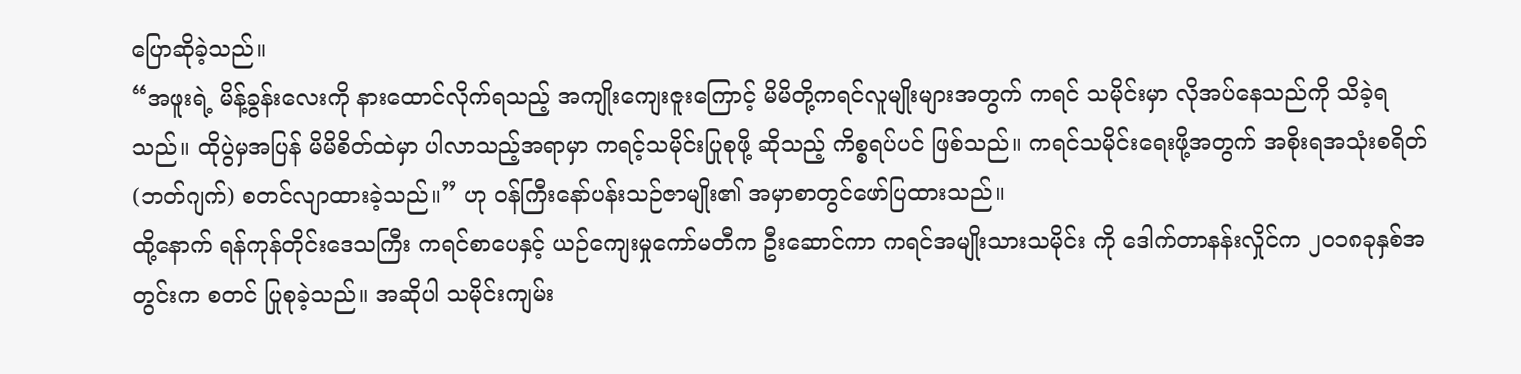ပြောဆိုခဲ့သည်။
“အဖူးရဲ့ မိန့်ခွန်းလေးကို နားထောင်လိုက်ရသည့် အကျိုးကျေးဇူးကြောင့် မိမိတို့ကရင်လူမျိုးများအတွက် ကရင် သမိုင်းမှာ လိုအပ်နေသည်ကို သိခဲ့ရသည်။ ထိုပွဲမှအပြန် မိမိစိတ်ထဲမှာ ပါလာသည့်အရာမှာ ကရင့်သမိုင်းပြုစုဖို့ ဆိုသည့် ကိစ္စရပ်ပင် ဖြစ်သည်။ ကရင်သမိုင်းရေးဖို့အတွက် အစိုးရအသုံးစရိတ်(ဘတ်ဂျက်) စတင်လျာထားခဲ့သည်။” ဟု ဝန်ကြီးနော်ပန်းသဉ်ဇာမျိုး၏ အမှာစာတွင်ဖော်ပြထားသည်။
ထို့နောက် ရန်ကုန်တိုင်းဒေသကြီး ကရင်စာပေနှင့် ယဉ်ကျေးမှုကော်မတီက ဦးဆောင်ကာ ကရင်အမျိုးသားသမိုင်း ကို ဒေါက်တာနန်းလှိုင်က ၂၀၁၈ခုနှစ်အတွင်းက စတင် ပြုစုခဲ့သည်။ အဆိုပါ သမိုင်းကျမ်း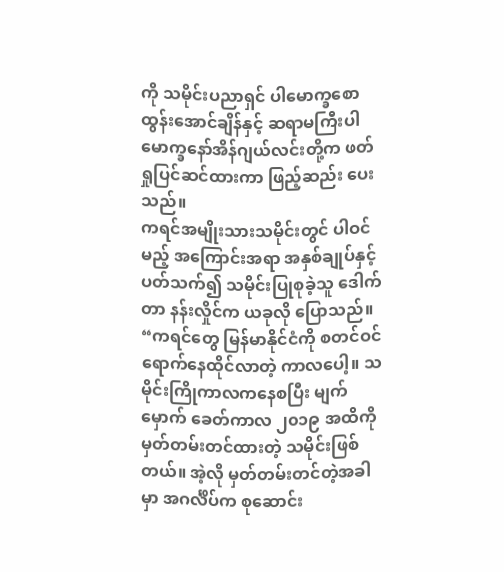ကို သမိုင်းပညာရှင် ပါမောက္ခစောထွန်းအောင်ချိန်နှင့် ဆရာမကြီးပါမောက္ခနော်အိန်ဂျယ်လင်းတို့က ဖတ်ရှုပြင်ဆင်ထားကာ ဖြည့်ဆည်း ပေးသည်။
ကရင်အမျိုးသားသမိုင်းတွင် ပါဝင်မည့် အကြောင်းအရာ အနှစ်ချုပ်နှင့် ပတ်သက်၍ သမိုင်းပြုစုခဲ့သူ ဒေါက်တာ နန်းလှိုင်က ယခုလို ပြောသည်။
“ကရင်တွေ မြန်မာနိုင်ငံကို စတင်ဝင်ရောက်နေထိုင်လာတဲ့ ကာလပေါ့။ သမိုင်းကြိုကာလကနေစပြီး မျက်မှောက် ခေတ်ကာလ ၂၀၁၉ အထိကို မှတ်တမ်းတင်ထားတဲ့ သမိုင်းဖြစ်တယ်။ အဲ့လို မှတ်တမ်းတင်တဲ့အခါမှာ အဂင်္လိပ်က စုဆောင်း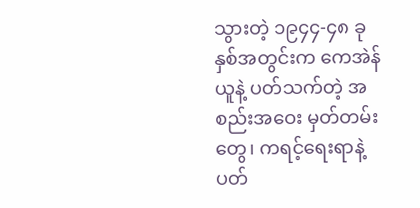သွားတဲ့ ၁၉၄၄-၄၈ ခုနှစ်အတွင်းက ကေအဲန်ယူနဲ့ ပတ်သက်တဲ့ အစည်းအဝေး မှတ်တမ်းတွေ၊ ကရင့်ရေးရာနဲ့ ပတ်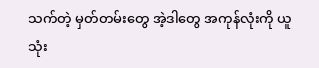သက်တဲ့ မှတ်တမ်းတွေ အဲ့ဒါတွေ အကုန်လုံးကို ယူသုံး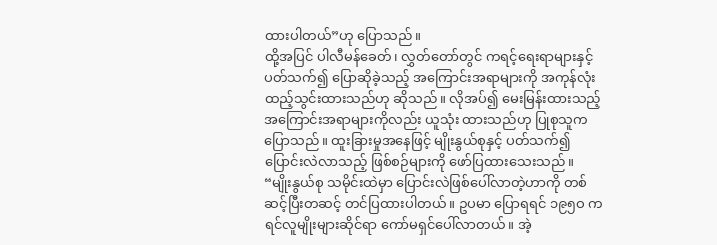ထားပါတယ်”ဟု ပြောသည်။
ထို့အပြင် ပါလီမန်ခေတ်၊ လွှတ်တော်တွင် ကရင့်ရေးရာများနှင့် ပတ်သက်၍ ပြောဆိုခဲ့သည့် အကြောင်းအရာများကို အကုန်လုံး ထည့်သွင်းထားသည်ဟု ဆိုသည်။ လိုအပ်၍ မေးမြန်းထားသည့် အကြောင်းအရာများကိုလည်း ယူသုံး ထားသည်ဟု ပြုစုသူက ပြောသည်။ ထူးခြားမှုအနေဖြင့် မျိုးနွယ်စုနှင့် ပတ်သက်၍ ပြောင်းလဲလာသည့် ဖြစ်စဉ်များကို ဖော်ပြထားသေးသည်။
“မျိုးနွယ်စု သမိုင်းထဲမှာ ပြောင်းလဲဖြစ်ပေါ်လာတဲ့ဟာကို တစ်ဆင့်ပြီးတဆင့် တင်ပြထားပါတယ်။ ဥပမာ ပြောရရင် ၁၉၅ဝ ကရင်လူမျိုးများဆိုင်ရာ ကော်မရှင်ပေါ်လာတယ်။ အဲ့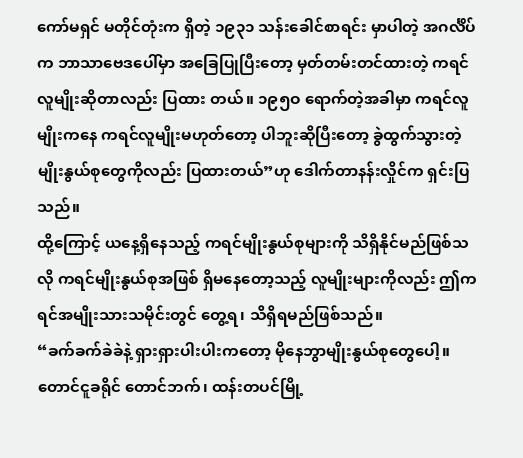ကော်မရှင် မတိုင်တုံးက ရှိတဲ့ ၁၉၃၁ သန်းခေါင်စာရင်း မှာပါတဲ့ အဂင်္လိပ်က ဘာသာဗေဒပေါ်မှာ အခြေပြုပြီးတော့ မှတ်တမ်းတင်ထားတဲ့ ကရင်လူမျိုးဆိုတာလည်း ပြထား တယ်။ ၁၉၅ဝ ရောက်တဲ့အခါမှာ ကရင်လူမျိုးကနေ ကရင်လူမျိုးမဟုတ်တော့ ပါဘူးဆိုပြီးတော့ ခွဲထွက်သွားတဲ့ မျိုးနွယ်စုတွေကိုလည်း ပြထားတယ်”ဟု ဒေါက်တာနန်းလှိုင်က ရှင်းပြသည်။
ထို့ကြောင့် ယနေ့ရှိနေသည့် ကရင်မျိုးနွယ်စုများကို သိရှိနိုင်မည်ဖြစ်သလို ကရင်မျိုးနွယ်စုအဖြစ် ရှိမနေတော့သည့် လူမျိုးများကိုလည်း ဤကရင်အမျိုးသားသမိုင်းတွင် တွေ့ရ၊ သိရှိရမည်ဖြစ်သည်။
“ခက်ခက်ခဲခဲနဲ့ ရှားရှားပါးပါးကတော့ မိုနေဘွာမျိုးနွယ်စုတွေပေါ့။ တောင်ငူခရိုင် တောင်ဘက်၊ ထန်းတပင်မြို့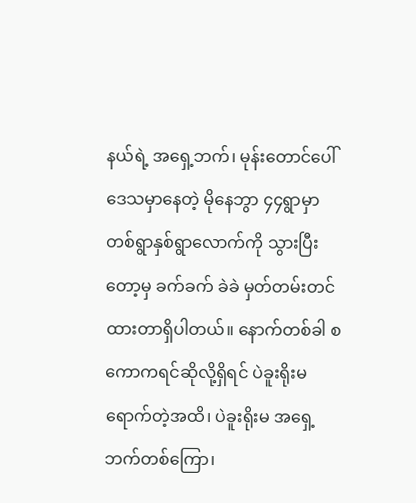နယ်ရဲ့ အရှေ့ဘက်၊ မုန်းတောင်ပေါ်ဒေသမှာနေတဲ့ မိုနေဘွာ ၄၄ရွာမှာ တစ်ရွာနှစ်ရွာလောက်ကို သွားပြီးတော့မှ ခက်ခက် ခဲခဲ မှတ်တမ်းတင်ထားတာရှိပါတယ်။ နောက်တစ်ခါ စကောကရင်ဆိုလို့ရှိရင် ပဲခူးရိုးမရောက်တဲ့အထိ၊ ပဲခူးရိုးမ အရှေ့ဘက်တစ်ကြော၊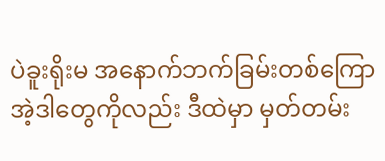ပဲခူးရိုးမ အနောက်ဘက်ခြမ်းတစ်ကြော အဲ့ဒါတွေကိုလည်း ဒီထဲမှာ မှတ်တမ်း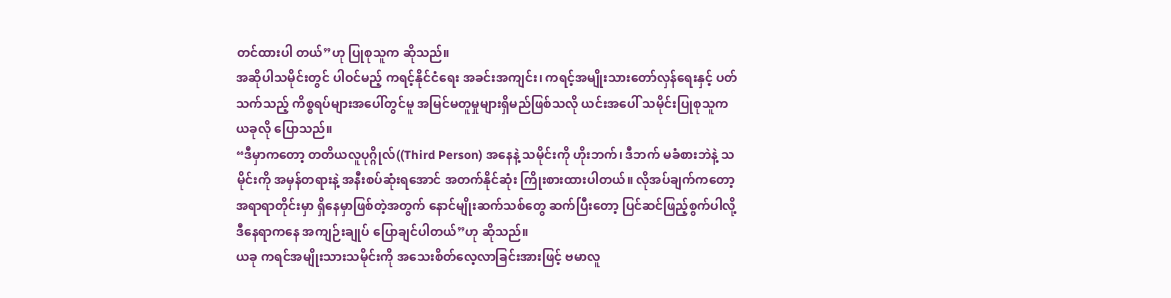တင်ထားပါ တယ်”ဟု ပြုစုသူက ဆိုသည်။
အဆိုပါသမိုင်းတွင် ပါဝင်မည့် ကရင့်နိုင်ငံရေး အခင်းအကျင်း၊ ကရင့်အမျိုးသားတော်လှန်ရေးနှင့် ပတ်သက်သည့် ကိစ္စရပ်များအပေါ်တွင်မူ အမြင်မတူမှုများရှိမည်ဖြစ်သလို ယင်းအပေါ် သမိုင်းပြုစုသူက ယခုလို ပြောသည်။
“ဒီမှာကတော့ တတိယလူပုဂ္ဂိုလ်((Third Person) အနေနဲ့ သမိုင်းကို ဟိုးဘက်၊ ဒီဘက် မခံစားဘဲနဲ့ သမိုင်းကို အမှန်တရားနဲ့ အနီးစပ်ဆုံးရအောင် အတက်နိုင်ဆုံး ကြိုးစားထားပါတယ်။ လိုအပ်ချက်ကတော့ အရာရာတိုင်းမှာ ရှိနေမှာဖြစ်တဲ့အတွက် နောင်မျိုးဆက်သစ်တွေ ဆက်ပြီးတော့ ပြင်ဆင်ဖြည့်စွက်ပါလို့ ဒီနေရာကနေ အကျဉ်းချုပ် ပြောချင်ပါတယ်”ဟု ဆိုသည်။
ယခု ကရင်အမျိုးသားသမိုင်းကို အသေးစိတ်လေ့လာခြင်းအားဖြင့် ဗမာလူ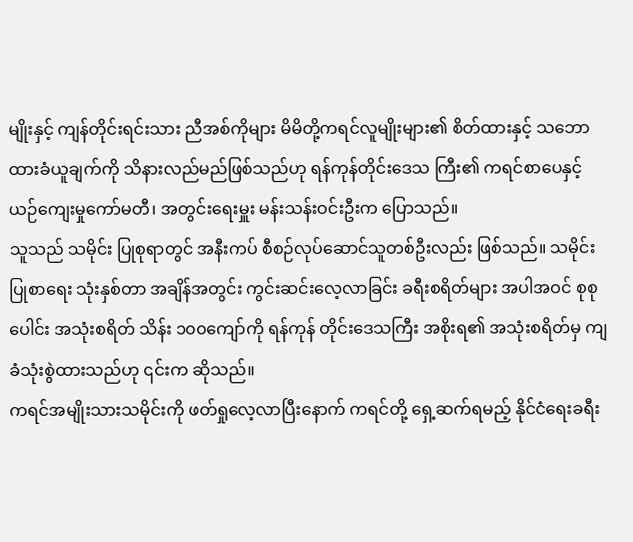မျိုးနှင့် ကျန်တိုင်းရင်းသား ညီအစ်ကိုများ မိမိတို့ကရင်လူမျိုးများ၏ စိတ်ထားနှင့် သဘောထားခံယူချက်ကို သိနားလည်မည်ဖြစ်သည်ဟု ရန်ကုန်တိုင်းဒေသ ကြီး၏ ကရင်စာပေနှင့် ယဉ်ကျေးမှုကော်မတီ၊ အတွင်းရေးမှူး မန်းသန်းဝင်းဦးက ပြောသည်။
သူသည် သမိုင်း ပြုစုရာတွင် အနီးကပ် စီစဉ်လုပ်ဆောင်သူတစ်ဦးလည်း ဖြစ်သည်။ သမိုင်းပြုစာရေး သုံးနှစ်တာ အချိန်အတွင်း ကွင်းဆင်းလေ့လာခြင်း ခရီးစရိတ်များ အပါအဝင် စုစုပေါင်း အသုံးစရိတ် သိန်း ၁၀၀ကျော်ကို ရန်ကုန် တိုင်းဒေသကြီး အစိုးရ၏ အသုံးစရိတ်မှ ကျခံသုံးစွဲထားသည်ဟု ၎င်းက ဆိုသည်။
ကရင်အမျိုးသားသမိုင်းကို ဖတ်ရှုလေ့လာပြီးနောက် ကရင်တို့ ရှေ့ဆက်ရမည့် နိုင်ငံရေးခရီး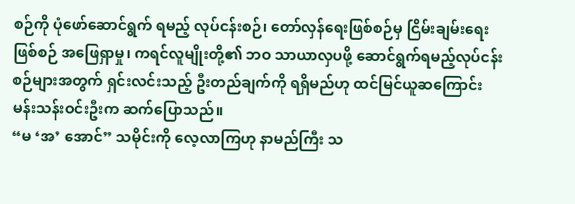စဉ်ကို ပုံဖော်ဆောင်ရွက် ရမည့် လုပ်ငန်းစဉ်၊ တော်လှန်ရေးဖြစ်စဉ်မှ ငြိမ်းချမ်းရေးဖြစ်စဉ် အဖြေရှာမှု၊ ကရင်လူမျိုးတို့၏ ဘဝ သာယာလှပဖို့ ဆောင်ရွက်ရမည့်လုပ်ငန်းစဉ်များအတွက် ရှင်းလင်းသည့် ဦးတည်ချက်ကို ရရှိမည်ဟု ထင်မြင်ယူဆကြောင်း မန်းသန်းဝင်းဦးက ဆက်ပြောသည်။
“မ ‘အ’ အောင်” သမိုင်းကို လေ့လာကြဟု နာမည်ကြီး သ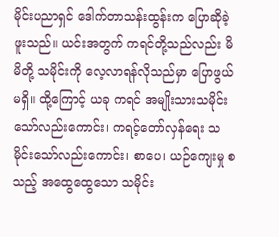မိုင်းပညာရှင် ဒေါက်တာသန်းထွန်းက ပြောဆိုခဲ့ဖူးသည်။ ယင်းအတွက် ကရင်တို့သည်လည်း မိမိတို့ သမိုင်းကို လေ့လာရန်လိုသည်မှာ ပြောဖွယ်မရှိ။ ထို့ကြောင့် ယခု ကရင် အမျိုးသားသမိုင်းသော်လည်းကောင်း၊ ကရင့်တော်လှန်ရေး သမိုင်းသော်လည်းကောင်း၊ စာပေ၊ ယဉ်ကျေးမှု စသည့် အထွေထွေသော သမိုင်း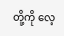တို့ကို လေ့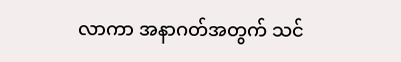လာကာ အနာဂတ်အတွက် သင်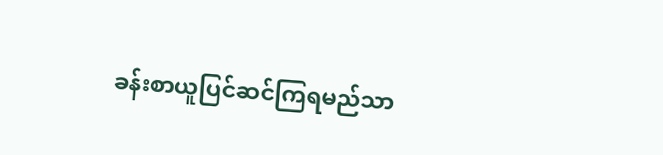ခန်းစာယူပြင်ဆင်ကြရမည်သာ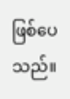ဖြစ်ပေသည်။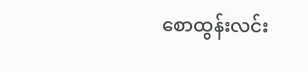စောထွန်းလင်း